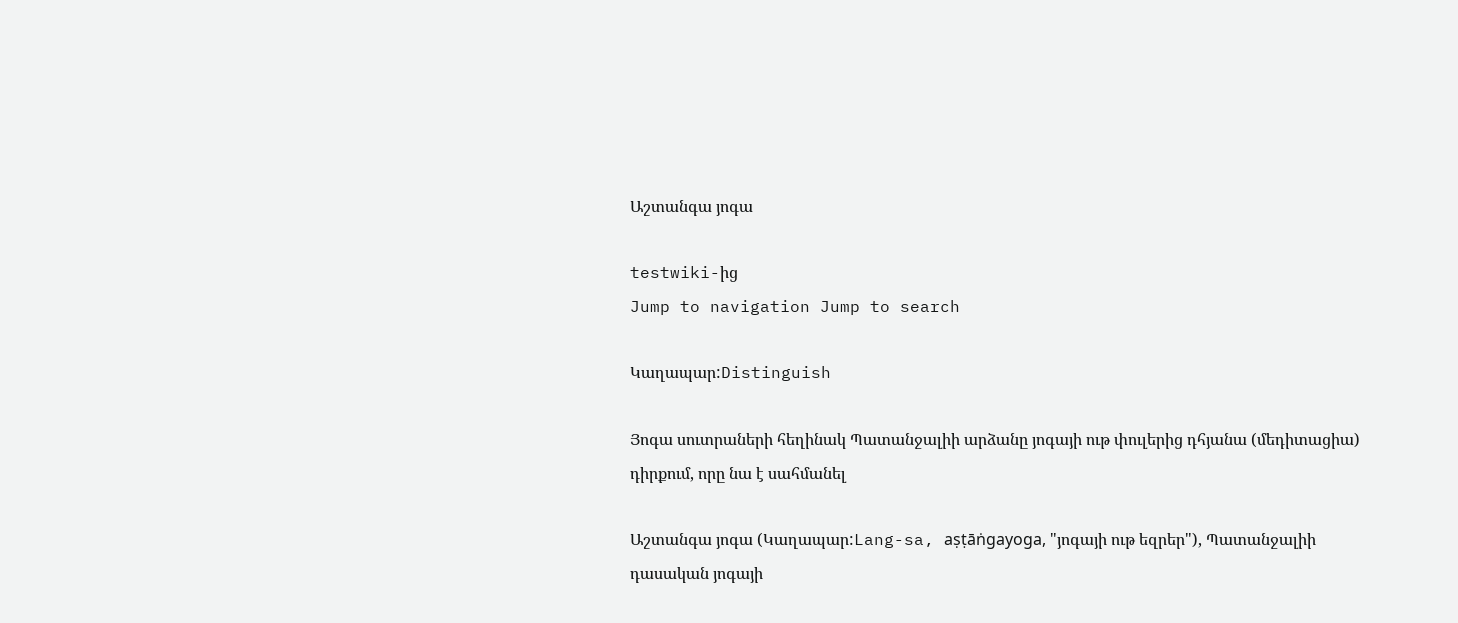Աշտանգա յոգա

testwiki-ից
Jump to navigation Jump to search

Կաղապար:Distinguish

Յոգա սուտրաների հեղինակ Պատանջալիի արձանը յոգայի ութ փուլերից դհյանա (մեդիտացիա) դիրքում, որը նա է սահմանել

Աշտանգա յոգա (Կաղապար:Lang-sa, aṣṭāṅgayoga, "յոգայի ութ եզրեր"), Պատանջալիի դասական յոգայի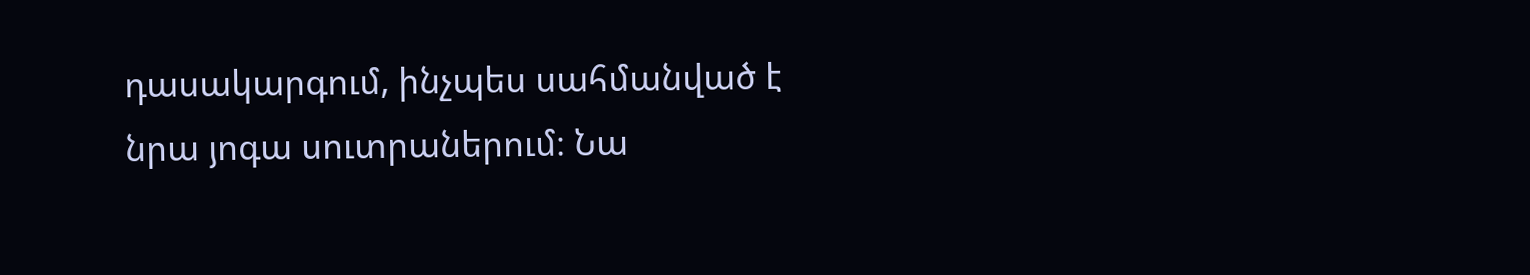դասակարգում, ինչպես սահմանված է նրա յոգա սուտրաներում։ Նա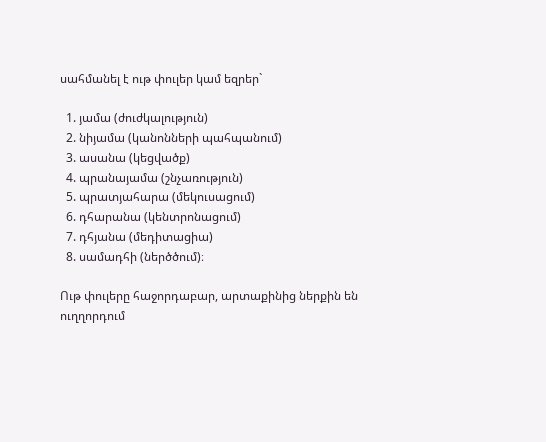սահմանել է ութ փուլեր կամ եզրեր`

  1. յամա (ժուժկալություն)
  2. նիյամա (կանոնների պահպանում)
  3. ասանա (կեցվածք)
  4. պրանայամա (շնչառություն)
  5. պրատյահարա (մեկուսացում)
  6. դհարանա (կենտրոնացում)
  7. դհյանա (մեդիտացիա)
  8. սամադհի (ներծծում)։

Ութ փուլերը հաջորդաբար, արտաքինից ներքին են ուղղորդում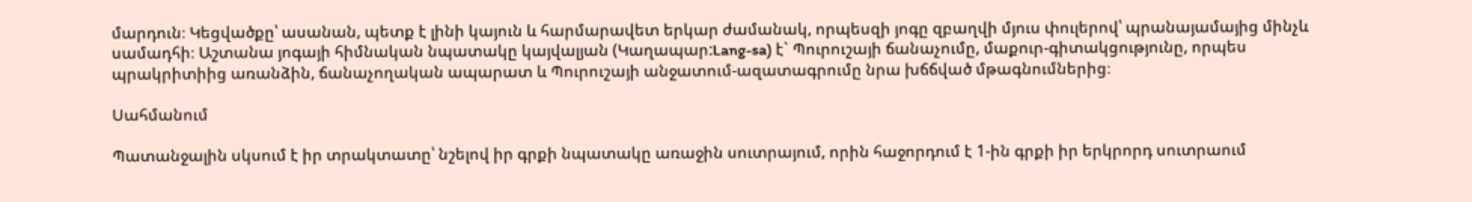մարդուն։ Կեցվածքը՝ ասանան, պետք է լինի կայուն և հարմարավետ երկար ժամանակ, որպեսզի յոգը զբաղվի մյուս փուլերով՝ պրանայամայից մինչև սամադհի։ Աշտանա յոգայի հիմնական նպատակը կայվալյան (Կաղապար:Lang-sa) է` Պուրուշայի ճանաչումը, մաքուր-գիտակցությունը, որպես պրակրիտիից առանձին, ճանաչողական ապարատ և Պուրուշայի անջատում-ազատագրումը նրա խճճված մթագնումներից։

Սահմանում

Պատանջալին սկսում է իր տրակտատը՝ նշելով իր գրքի նպատակը առաջին սուտրայում, որին հաջորդում է 1-ին գրքի իր երկրորդ սուտրաում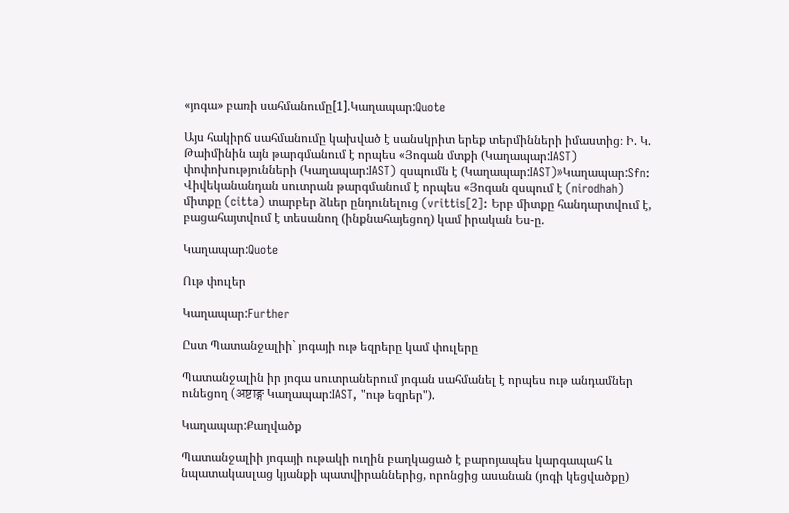«յոգա» բառի սահմանումը[1].Կաղապար:Quote

Այս հակիրճ սահմանումը կախված է սանսկրիտ երեք տերմինների իմաստից։ Ի. Կ. Թաիմինին այն թարգմանում է որպես «Յոգան մտքի (Կաղապար:IAST) փոփոխությունների (Կաղապար:IAST) զսպումն է (Կաղապար:IAST)»Կաղապար:Sfn: Վիվեկանանդան սուտրան թարգմանում է որպես «Յոգան զսպում է (nirodhah) միտքը (citta) տարբեր ձևեր ընդունելուց (vrittis[2]: Երբ միտքը հանդարտվում է, բացահայտվում է տեսանող (ինքնահայեցող) կամ իրական Ես-ը.

Կաղապար:Quote

Ութ փուլեր

Կաղապար:Further

Ըստ Պատանջալիի` յոգայի ութ եզրերը կամ փուլերը

Պատանջալին իր յոգա սուտրաներում յոգան սահմանել է որպես ութ անդամներ ունեցող (अष्टाङ्ग Կաղապար:IAST, "ութ եզրեր").

Կաղապար:Քաղվածք

Պատանջալիի յոգայի ութակի ուղին բաղկացած է բարոյապես կարգապահ և նպատակասլաց կյանքի պատվիրաններից, որոնցից ասանան (յոգի կեցվածքը)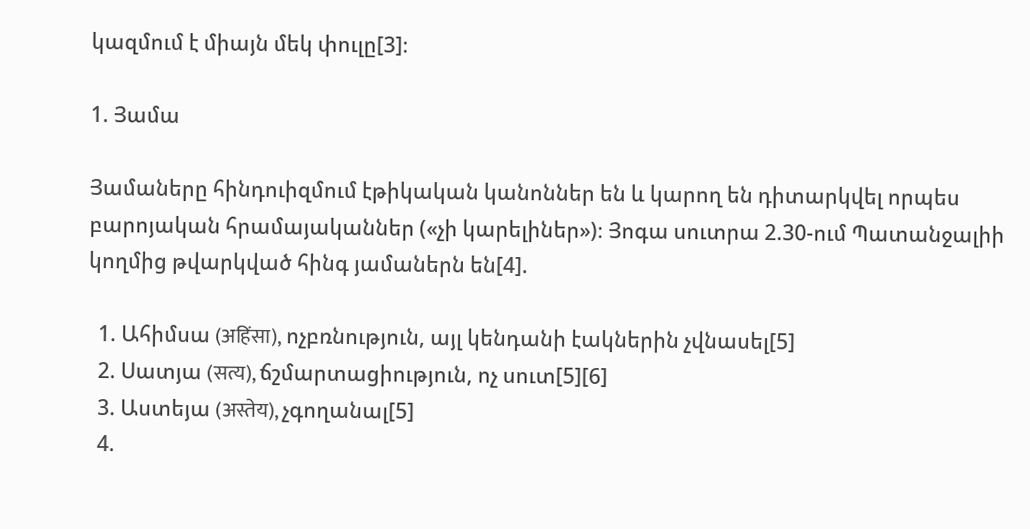կազմում է միայն մեկ փուլը[3]։

1. Յամա

Յամաները հինդուիզմում էթիկական կանոններ են և կարող են դիտարկվել որպես բարոյական հրամայականներ («չի կարելիներ»)։ Յոգա սուտրա 2.30-ում Պատանջալիի կողմից թվարկված հինգ յամաներն են[4].

  1. Ահիմսա (अहिंसा), ոչբռնություն, այլ կենդանի էակներին չվնասել[5]
  2. Սատյա (सत्य), ճշմարտացիություն, ոչ սուտ[5][6]
  3. Աստեյա (अस्तेय), չգողանալ[5]
  4.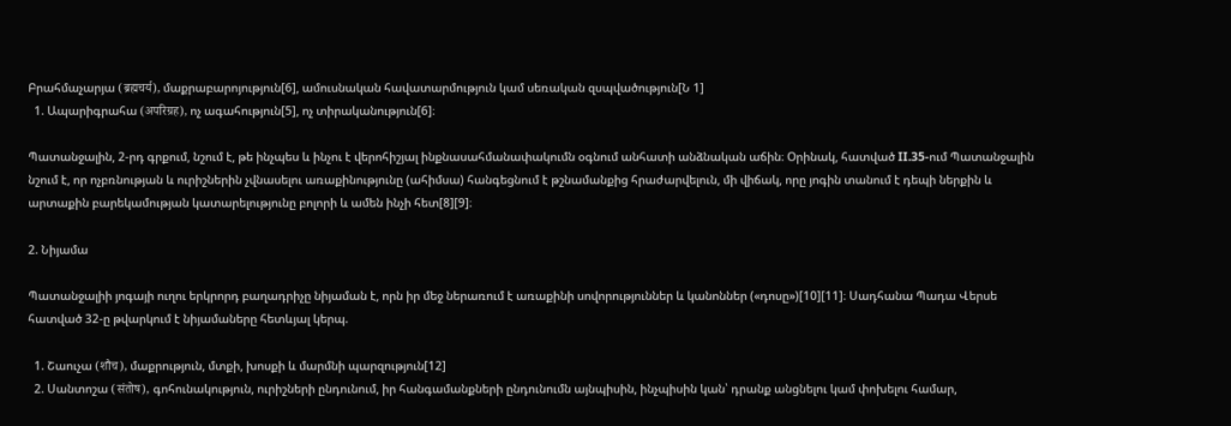Բրահմաչարյա (ब्रह्मचर्य), մաքրաբարոյություն[6], ամուսնական հավատարմություն կամ սեռական զսպվածություն[Ն 1]
  1. Ապարիգրահա (अपरिग्रह), ոչ ագահություն[5], ոչ տիրականություն[6]։

Պատանջալին, 2-րդ գրքում, նշում է, թե ինչպես և ինչու է վերոհիշյալ ինքնասահմանափակումն օգնում անհատի անձնական աճին։ Օրինակ, հատված II.35-ում Պատանջալին նշում է, որ ոչբռնության և ուրիշներին չվնասելու առաքինությունը (ահիմսա) հանգեցնում է թշնամանքից հրաժարվելուն, մի վիճակ, որը յոգին տանում է դեպի ներքին և արտաքին բարեկամության կատարելությունը բոլորի և ամեն ինչի հետ[8][9]։

2. Նիյամա

Պատանջալիի յոգայի ուղու երկրորդ բաղադրիչը նիյաման է, որն իր մեջ ներառում է առաքինի սովորություններ և կանոններ («դոսը»)[10][11]։ Սադհանա Պադա Վերսե հատված 32-ը թվարկում է նիյամաները հետևյալ կերպ.

  1. Շաուչա (शौच), մաքրություն, մտքի, խոսքի և մարմնի պարզություն[12]
  2. Սանտոշա (संतोष), գոհունակություն, ուրիշների ընդունում, իր հանգամանքների ընդունումն այնպիսին, ինչպիսին կան՝ դրանք անցնելու կամ փոխելու համար,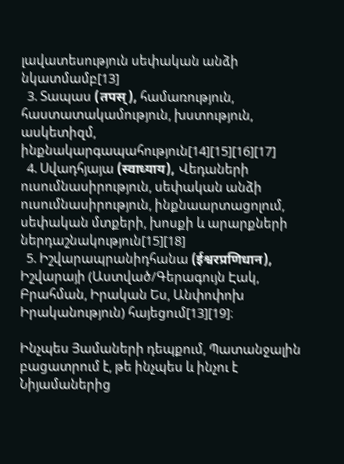լավատեսություն սեփական անձի նկատմամբ[13]
  3. Տապաս (तपस्), համառություն, հաստատակամություն, խստություն, ասկետիզմ, ինքնակարգապահություն[14][15][16][17]
  4. Սվադհյայա (स्वाध्याय), Վեդաների ուսումնասիրություն, սեփական անձի ուսումնասիրություն, ինքնաարտացոլում, սեփական մտքերի, խոսքի և արարքների ներդաշնակություն[15][18]
  5. Իշվարապրանիդհանա (ईश्वरप्रणिधान), Իշվարայի (Աստված/Գերագույն Էակ, Բրահման, Իրական Ես, Անփոփոխ Իրականություն) հայեցում[13][19]։

Ինչպես Յամաների դեպքում, Պատանջալին բացատրում է, թե ինչպես և ինչու է Նիյամաներից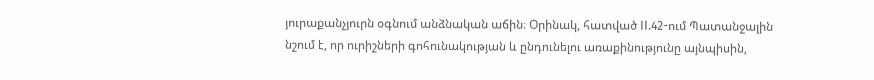յուրաքանչյուրն օգնում անձնական աճին։ Օրինակ, հատված II.42-ում Պատանջալին նշում է, որ ուրիշների գոհունակության և ընդունելու առաքինությունը այնպիսին,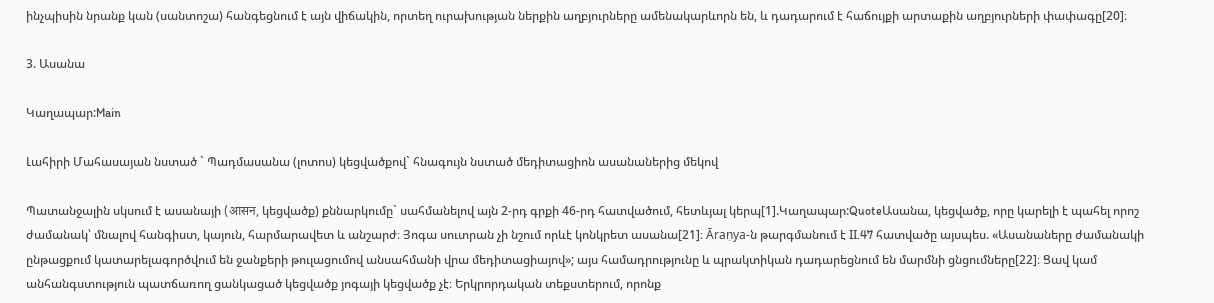ինչպիսին նրանք կան (սանտոշա) հանգեցնում է այն վիճակին, որտեղ ուրախության ներքին աղբյուրները ամենակարևորն են, և դադարում է հաճույքի արտաքին աղբյուրների փափագը[20]։

3. Ասանա

Կաղապար:Main

Լահիրի Մահասայան նստած ` Պադմասանա (լոտոս) կեցվածքով` հնագույն նստած մեդիտացիոն ասանաներից մեկով

Պատանջալին սկսում է ասանայի (आसन, կեցվածք) քննարկումը` սահմանելով այն 2-րդ գրքի 46-րդ հատվածում, հետևյալ կերպ[1].Կաղապար:QuoteԱսանա, կեցվածք, որը կարելի է պահել որոշ ժամանակ՝ մնալով հանգիստ, կայուն, հարմարավետ և անշարժ։ Յոգա սուտրան չի նշում որևէ կոնկրետ ասանա[21]։ Āraṇya-ն թարգմանում է II.47 հատվածը այսպես. «Ասանաները ժամանակի ընթացքում կատարելագործվում են ջանքերի թուլացումով անսահմանի վրա մեդիտացիայով»; այս համադրությունը և պրակտիկան դադարեցնում են մարմնի ցնցումները[22]։ Ցավ կամ անհանգստություն պատճառող ցանկացած կեցվածք յոգայի կեցվածք չէ։ Երկրորդական տեքստերում, որոնք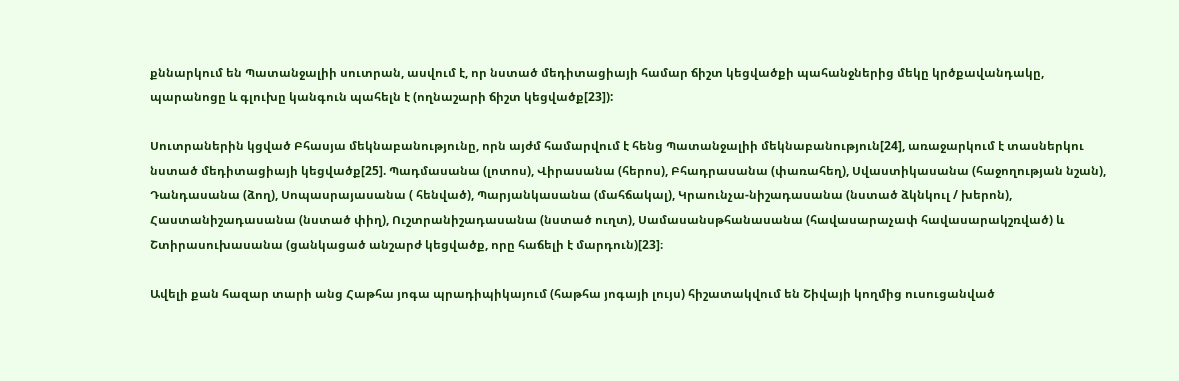քննարկում են Պատանջալիի սուտրան, ասվում է, որ նստած մեդիտացիայի համար ճիշտ կեցվածքի պահանջներից մեկը կրծքավանդակը, պարանոցը և գլուխը կանգուն պահելն է (ողնաշարի ճիշտ կեցվածք[23]):

Սուտրաներին կցված Բհասյա մեկնաբանությունը, որն այժմ համարվում է հենց Պատանջալիի մեկնաբանություն[24], առաջարկում է տասներկու նստած մեդիտացիայի կեցվածք[25]. Պադմասանա (լոտոս), Վիրասանա (հերոս), Բհադրասանա (փառահեղ), Սվաստիկասանա (հաջողության նշան), Դանդասանա (ձող), Սոպասրայասանա ( հենված), Պարյանկասանա (մահճակալ), Կրաունչա-նիշադասանա (նստած ձկնկուլ / խերոն), Հաստանիշադասանա (նստած փիղ), Ուշտրանիշադասանա (նստած ուղտ), Սամասանսթհանասանա (հավասարաչափ հավասարակշռված) և Շտիրասուխասանա (ցանկացած անշարժ կեցվածք, որը հաճելի է մարդուն)[23]։

Ավելի քան հազար տարի անց Հաթհա յոգա պրադիպիկայում (հաթհա յոգայի լույս) հիշատակվում են Շիվայի կողմից ուսուցանված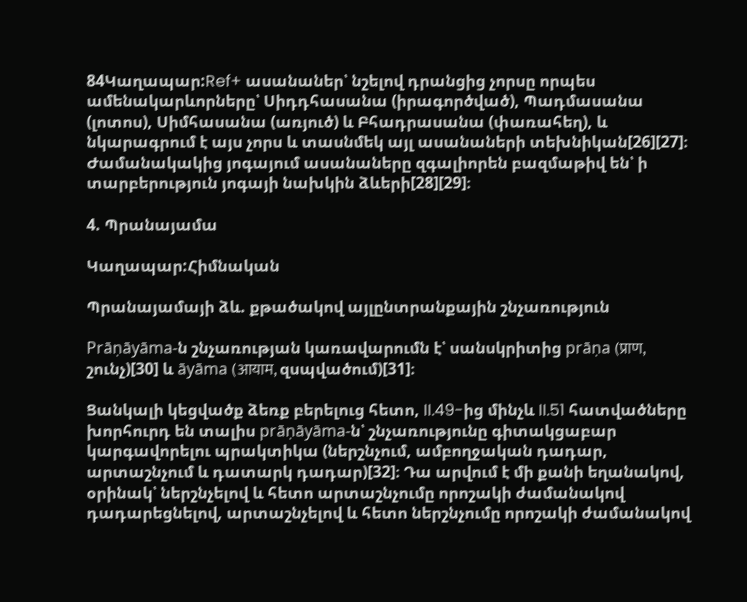84Կաղապար:Ref+ ասանաներ՝ նշելով դրանցից չորսը որպես ամենակարևորները՝ Սիդդհասանա (իրագործված), Պադմասանա (լոտոս), Սիմհասանա (առյուծ) և Բհադրասանա (փառահեղ), և նկարագրում է այս չորս և տասնմեկ այլ ասանաների տեխնիկան[26][27]։ Ժամանակակից յոգայում ասանաները զգալիորեն բազմաթիվ են՝ ի տարբերություն յոգայի նախկին ձևերի[28][29]։

4. Պրանայամա

Կաղապար:Հիմնական

Պրանայամայի ձև. քթածակով այլընտրանքային շնչառություն

Prāṇāyāma-ն շնչառության կառավարումն է՝ սանսկրիտից prāṇa (प्राण, շունչ)[30] և āyāma (आयाम, զսպվածում)[31]։

Ցանկալի կեցվածք ձեռք բերելուց հետո, II.49-ից մինչև II.51 հատվածները խորհուրդ են տալիս prāṇāyāma-ն՝ շնչառությունը գիտակցաբար կարգավորելու պրակտիկա (ներշնչում, ամբողջական դադար, արտաշնչում և դատարկ դադար)[32]։ Դա արվում է մի քանի եղանակով, օրինակ՝ ներշնչելով և հետո արտաշնչումը որոշակի ժամանակով դադարեցնելով, արտաշնչելով և հետո ներշնչումը որոշակի ժամանակով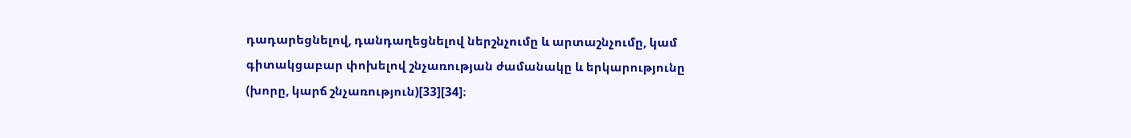դադարեցնելով, դանդաղեցնելով ներշնչումը և արտաշնչումը, կամ գիտակցաբար փոխելով շնչառության ժամանակը և երկարությունը (խորը, կարճ շնչառություն)[33][34]։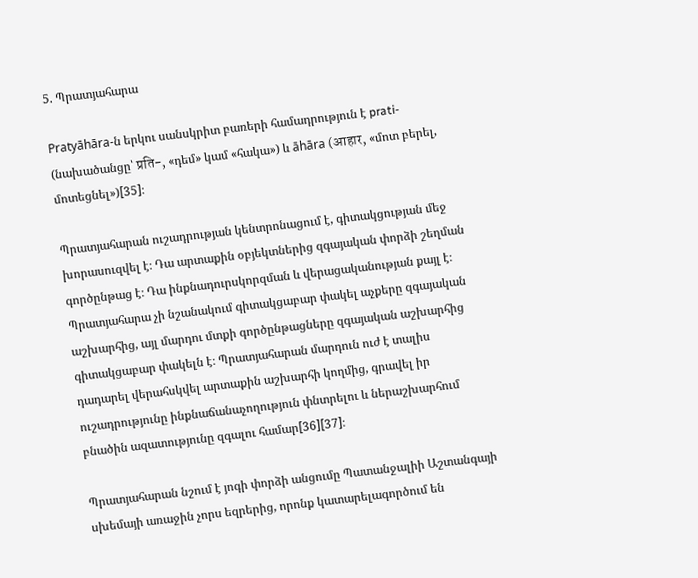5. Պրատյահարա

Pratyāhāra-ն երկու սանսկրիտ բառերի համադրություն է prati- (նախածանցը՝ प्रति-, «դեմ» կամ «հակա») և āhāra (आहार, «մոտ բերել, մոտեցնել»)[35]։

Պրատյահարան ուշադրության կենտրոնացում է, գիտակցության մեջ խորասուզվել է։ Դա արտաքին օբյեկտներից զգայական փորձի շեղման գործընթաց է։ Դա ինքնադուրսկորզման և վերացականության քայլ է։ Պրատյահարա չի նշանակում գիտակցաբար փակել աչքերը զգայական աշխարհից, այլ մարդու մտքի գործընթացները զգայական աշխարհից գիտակցաբար փակելն է։ Պրատյահարան մարդուն ուժ է տալիս դադարել վերահսկվել արտաքին աշխարհի կողմից, գրավել իր ուշադրությունը ինքնաճանաչողություն փնտրելու և ներաշխարհում բնածին ազատությունը զգալու համար[36][37]։

Պրատյահարան նշում է յոգի փորձի անցումը Պատանջալիի Աշտանգայի սխեմայի առաջին չորս եզրերից, որոնք կատարելագործում են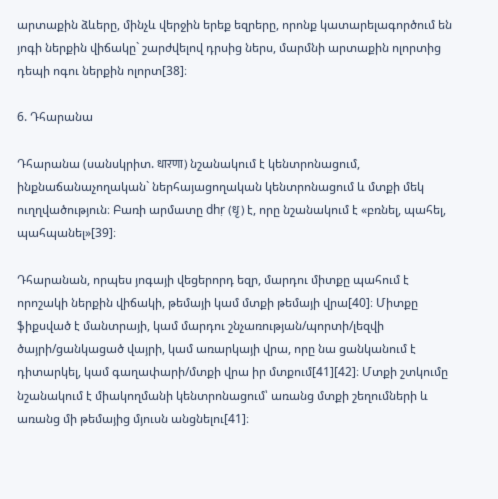արտաքին ձևերը, մինչև վերջին երեք եզրերը, որոնք կատարելագործում են յոգի ներքին վիճակը` շարժվելով դրսից ներս, մարմնի արտաքին ոլորտից դեպի ոգու ներքին ոլորտ[38]։

6. Դհարանա

Դհարանա (սանսկրիտ. धारणा) նշանակում է կենտրոնացում, ինքնաճանաչողական` ներհայացողական կենտրոնացում և մտքի մեկ ուղղվածություն։ Բառի արմատը dhṛ (धृ) է, որը նշանակում է «բռնել, պահել, պահպանել»[39]։

Դհարանան, որպես յոգայի վեցերորդ եզր, մարդու միտքը պահում է որոշակի ներքին վիճակի, թեմայի կամ մտքի թեմայի վրա[40]։ Միտքը ֆիքսված է մանտրայի, կամ մարդու շնչառության/պորտի/լեզվի ծայրի/ցանկացած վայրի, կամ առարկայի վրա, որը նա ցանկանում է դիտարկել, կամ գաղափարի/մտքի վրա իր մտքում[41][42]։ Մտքի շտկումը նշանակում է միակողմանի կենտրոնացում՝ առանց մտքի շեղումների և առանց մի թեմայից մյուսն անցնելու[41]։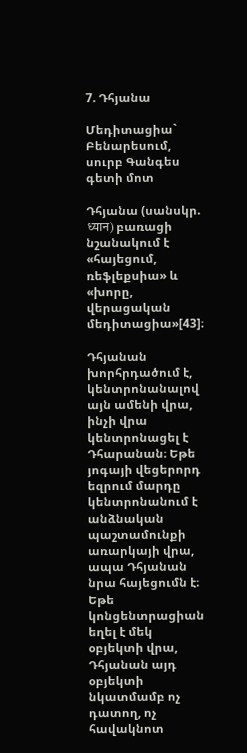7. Դհյանա

Մեդիտացիա` Բենարեսում, սուրբ Գանգես գետի մոտ

Դհյանա (սանսկր. ध्यान) բառացի նշանակում է «հայեցում, ռեֆլեքսիա» և «խորը, վերացական մեդիտացիա»[43]։

Դհյանան խորհրդածում է, կենտրոնանալով այն ամենի վրա, ինչի վրա կենտրոնացել է Դհարանան։ Եթե յոգայի վեցերորդ եզրում մարդը կենտրոնանում է անձնական պաշտամունքի առարկայի վրա, ապա Դհյանան նրա հայեցումն է։ Եթե կոնցենտրացիան եղել է մեկ օբյեկտի վրա, Դհյանան այդ օբյեկտի նկատմամբ ոչ դատող, ոչ հավակնոտ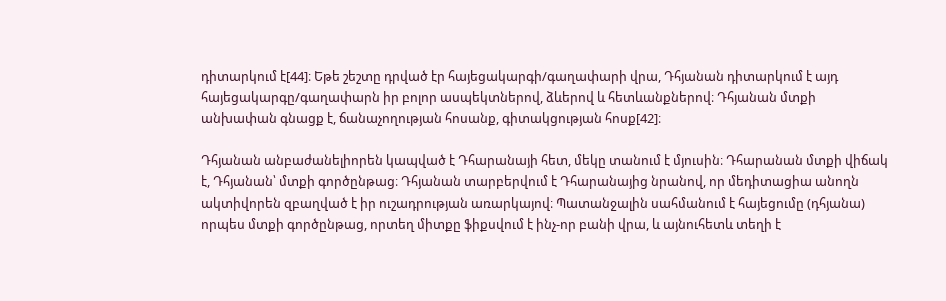դիտարկում է[44]։ Եթե շեշտը դրված էր հայեցակարգի/գաղափարի վրա, Դհյանան դիտարկում է այդ հայեցակարգը/գաղափարն իր բոլոր ասպեկտներով, ձևերով և հետևանքներով։ Դհյանան մտքի անխափան գնացք է, ճանաչողության հոսանք, գիտակցության հոսք[42]։

Դհյանան անբաժանելիորեն կապված է Դհարանայի հետ, մեկը տանում է մյուսին։ Դհարանան մտքի վիճակ է, Դհյանան՝ մտքի գործընթաց։ Դհյանան տարբերվում է Դհարանայից նրանով, որ մեդիտացիա անողն ակտիվորեն զբաղված է իր ուշադրության առարկայով։ Պատանջալին սահմանում է հայեցումը (դհյանա) որպես մտքի գործընթաց, որտեղ միտքը ֆիքսվում է ինչ-որ բանի վրա, և այնուհետև տեղի է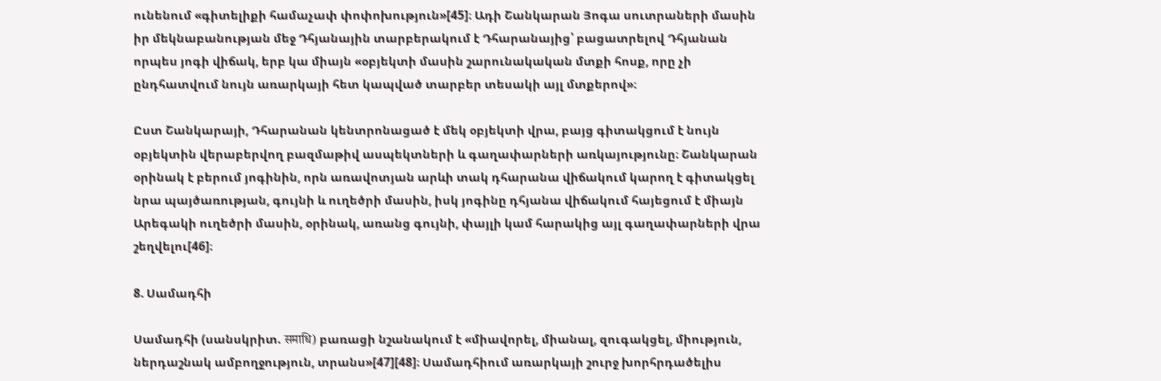ունենում «գիտելիքի համաչափ փոփոխություն»[45]։ Ադի Շանկարան Յոգա սուտրաների մասին իր մեկնաբանության մեջ Դհյանային տարբերակում է Դհարանայից՝ բացատրելով Դհյանան որպես յոգի վիճակ, երբ կա միայն «օբյեկտի մասին շարունակական մտքի հոսք, որը չի ընդհատվում նույն առարկայի հետ կապված տարբեր տեսակի այլ մտքերով»։

Ըստ Շանկարայի, Դհարանան կենտրոնացած է մեկ օբյեկտի վրա, բայց գիտակցում է նույն օբյեկտին վերաբերվող բազմաթիվ ասպեկտների և գաղափարների առկայությունը։ Շանկարան օրինակ է բերում յոգինին, որն առավոտյան արևի տակ դհարանա վիճակում կարող է գիտակցել նրա պայծառության, գույնի և ուղեծրի մասին, իսկ յոգինը դհյանա վիճակում հայեցում է միայն Արեգակի ուղեծրի մասին, օրինակ, առանց գույնի, փայլի կամ հարակից այլ գաղափարների վրա շեղվելու[46]։

8. Սամադհի

Սամադհի (սանսկրիտ. समाधि) բառացի նշանակում է «միավորել, միանալ, զուգակցել, միություն, ներդաշնակ ամբողջություն, տրանս»[47][48]։ Սամադհիում առարկայի շուրջ խորհրդածելիս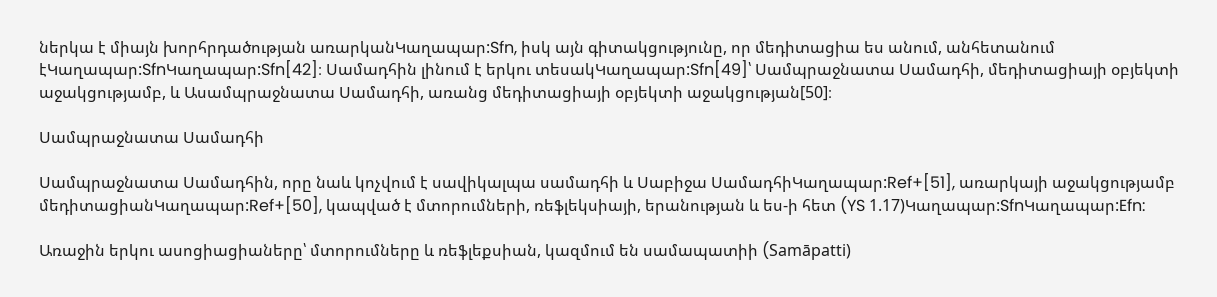ներկա է միայն խորհրդածության առարկանԿաղապար:Sfn, իսկ այն գիտակցությունը, որ մեդիտացիա ես անում, անհետանում էԿաղապար:SfnԿաղապար:Sfn[42]։ Սամադհին լինում է երկու տեսակԿաղապար:Sfn[49]՝ Սամպրաջնատա Սամադհի, մեդիտացիայի օբյեկտի աջակցությամբ, և Ասամպրաջնատա Սամադհի, առանց մեդիտացիայի օբյեկտի աջակցության[50]։

Սամպրաջնատա Սամադհի

Սամպրաջնատա Սամադհին, որը նաև կոչվում է սավիկալպա սամադհի և Սաբիջա ՍամադհիԿաղապար:Ref+[51], առարկայի աջակցությամբ մեդիտացիանԿաղապար:Ref+[50], կապված է մտորումների, ռեֆլեկսիայի, երանության և ես-ի հետ (YS 1.17)Կաղապար:SfnԿաղապար:Efn:

Առաջին երկու ասոցիացիաները՝ մտորումները և ռեֆլեքսիան, կազմում են սամապատիի (Samāpatti)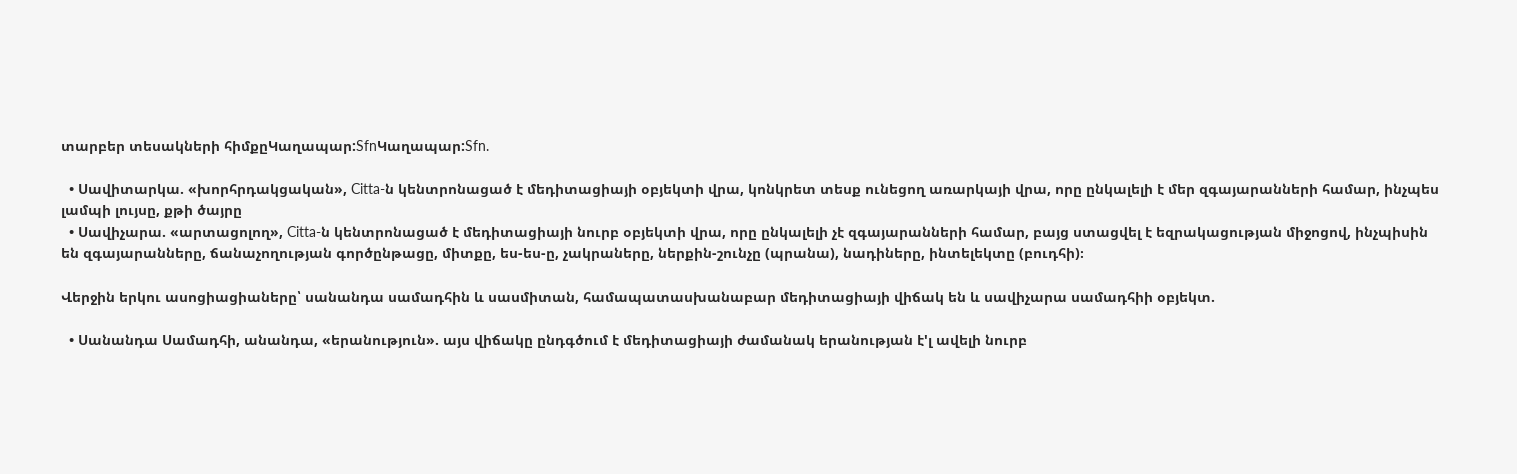տարբեր տեսակների հիմքըԿաղապար:SfnԿաղապար:Sfn.

  • Սավիտարկա. «խորհրդակցական», Citta-ն կենտրոնացած է մեդիտացիայի օբյեկտի վրա, կոնկրետ տեսք ունեցող առարկայի վրա, որը ընկալելի է մեր զգայարանների համար, ինչպես լամպի լույսը, քթի ծայրը
  • Սավիչարա. «արտացոլող», Citta-ն կենտրոնացած է մեդիտացիայի նուրբ օբյեկտի վրա, որը ընկալելի չէ զգայարանների համար, բայց ստացվել է եզրակացության միջոցով, ինչպիսին են զգայարանները, ճանաչողության գործընթացը, միտքը, ես-ես-ը, չակրաները, ներքին-շունչը (պրանա), նադիները, ինտելեկտը (բուդհի)։

Վերջին երկու ասոցիացիաները՝ սանանդա սամադհին և սասմիտան, համապատասխանաբար մեդիտացիայի վիճակ են և սավիչարա սամադհիի օբյեկտ.

  • Սանանդա Սամադհի, անանդա, «երանություն». այս վիճակը ընդգծում է մեդիտացիայի ժամանակ երանության է'լ ավելի նուրբ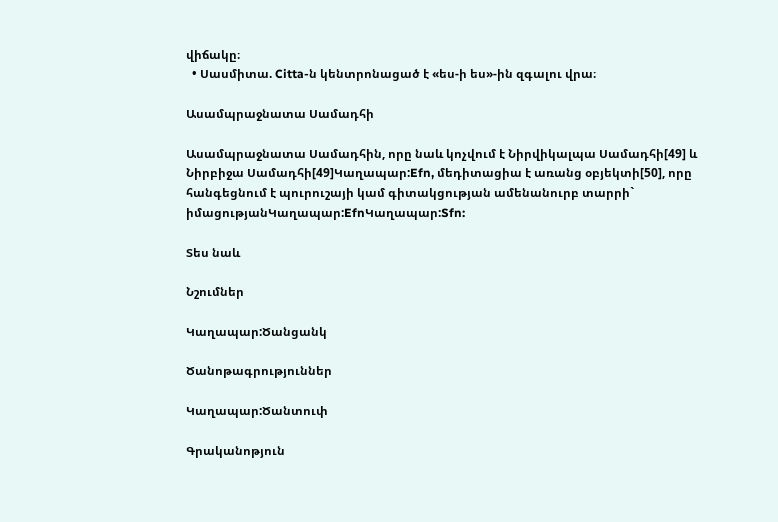վիճակը։
  • Սասմիտա. Citta-ն կենտրոնացած է «ես-ի ես»-ին զգալու վրա։

Ասամպրաջնատա Սամադհի

Ասամպրաջնատա Սամադհին, որը նաև կոչվում է Նիրվիկալպա Սամադհի[49] և Նիրբիջա Սամադհի[49]Կաղապար:Efn, մեդիտացիա է առանց օբյեկտի[50], որը հանգեցնում է պուրուշայի կամ գիտակցության ամենանուրբ տարրի` իմացությանԿաղապար:EfnԿաղապար:Sfn:

Տես նաև

Նշումներ

Կաղապար:Ծանցանկ

Ծանոթագրություններ

Կաղապար:Ծանտուփ

Գրականոթյուն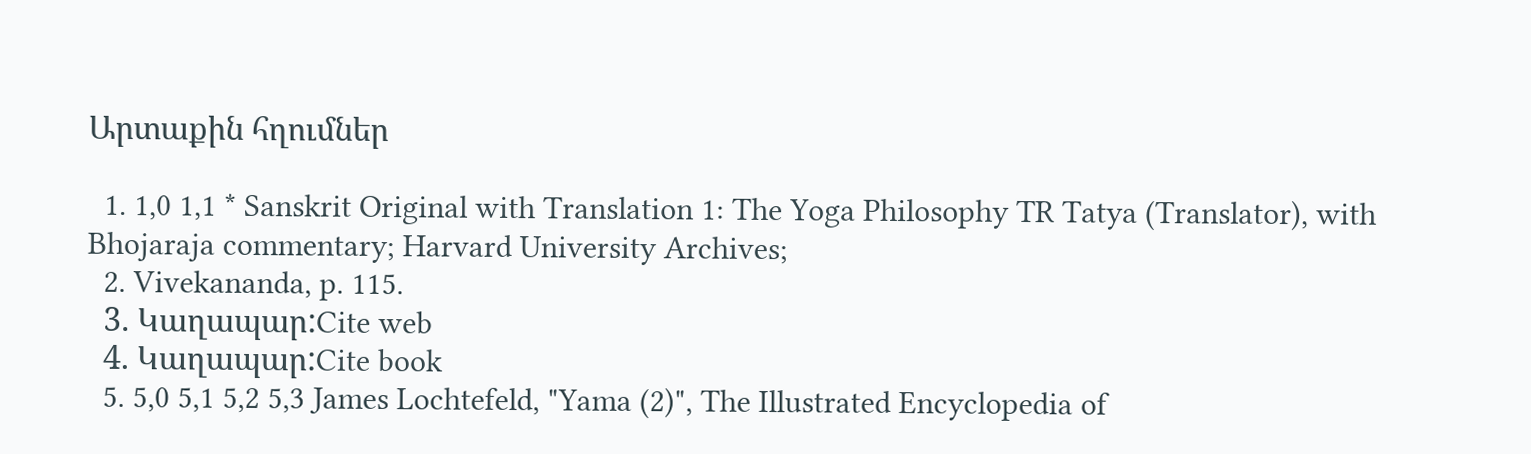Արտաքին հղումներ

  1. 1,0 1,1 * Sanskrit Original with Translation 1: The Yoga Philosophy TR Tatya (Translator), with Bhojaraja commentary; Harvard University Archives;
  2. Vivekananda, p. 115.
  3. Կաղապար:Cite web
  4. Կաղապար:Cite book
  5. 5,0 5,1 5,2 5,3 James Lochtefeld, "Yama (2)", The Illustrated Encyclopedia of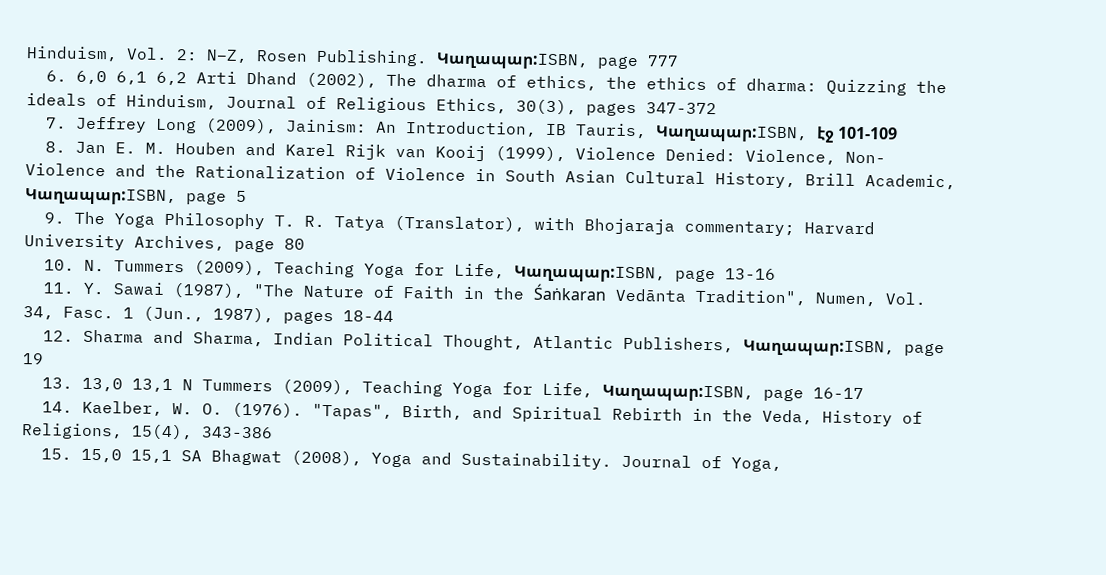Hinduism, Vol. 2: N–Z, Rosen Publishing. Կաղապար:ISBN, page 777
  6. 6,0 6,1 6,2 Arti Dhand (2002), The dharma of ethics, the ethics of dharma: Quizzing the ideals of Hinduism, Journal of Religious Ethics, 30(3), pages 347-372
  7. Jeffrey Long (2009), Jainism: An Introduction, IB Tauris, Կաղապար:ISBN, էջ 101-109
  8. Jan E. M. Houben and Karel Rijk van Kooij (1999), Violence Denied: Violence, Non-Violence and the Rationalization of Violence in South Asian Cultural History, Brill Academic, Կաղապար:ISBN, page 5
  9. The Yoga Philosophy T. R. Tatya (Translator), with Bhojaraja commentary; Harvard University Archives, page 80
  10. N. Tummers (2009), Teaching Yoga for Life, Կաղապար:ISBN, page 13-16
  11. Y. Sawai (1987), "The Nature of Faith in the Śaṅkaran Vedānta Tradition", Numen, Vol. 34, Fasc. 1 (Jun., 1987), pages 18-44
  12. Sharma and Sharma, Indian Political Thought, Atlantic Publishers, Կաղապար:ISBN, page 19
  13. 13,0 13,1 N Tummers (2009), Teaching Yoga for Life, Կաղապար:ISBN, page 16-17
  14. Kaelber, W. O. (1976). "Tapas", Birth, and Spiritual Rebirth in the Veda, History of Religions, 15(4), 343-386
  15. 15,0 15,1 SA Bhagwat (2008), Yoga and Sustainability. Journal of Yoga,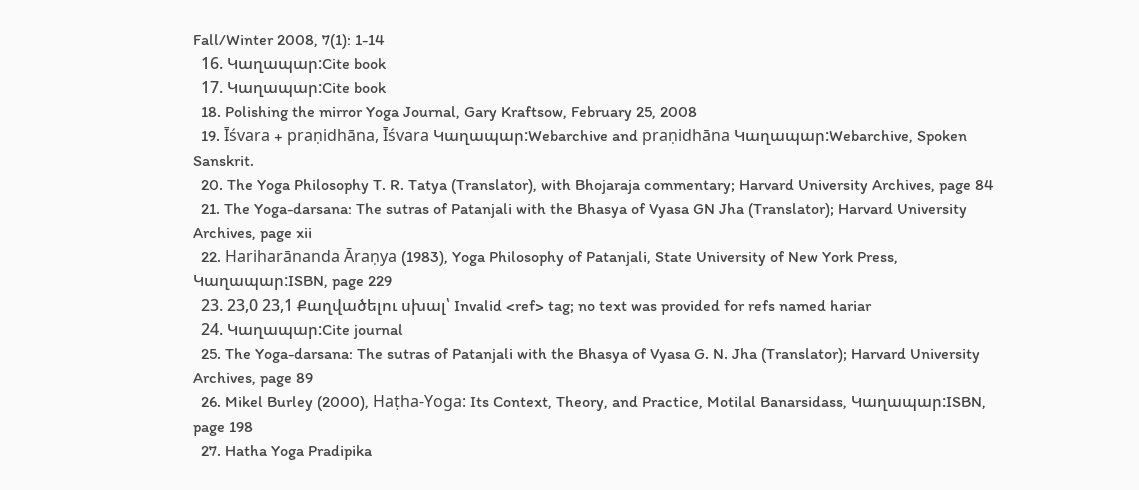Fall/Winter 2008, 7(1): 1-14
  16. Կաղապար:Cite book
  17. Կաղապար:Cite book
  18. Polishing the mirror Yoga Journal, Gary Kraftsow, February 25, 2008
  19. Īśvara + praṇidhāna, Īśvara Կաղապար:Webarchive and praṇidhāna Կաղապար:Webarchive, Spoken Sanskrit.
  20. The Yoga Philosophy T. R. Tatya (Translator), with Bhojaraja commentary; Harvard University Archives, page 84
  21. The Yoga-darsana: The sutras of Patanjali with the Bhasya of Vyasa GN Jha (Translator); Harvard University Archives, page xii
  22. Hariharānanda Āraṇya (1983), Yoga Philosophy of Patanjali, State University of New York Press, Կաղապար:ISBN, page 229
  23. 23,0 23,1 Քաղվածելու սխալ՝ Invalid <ref> tag; no text was provided for refs named hariar
  24. Կաղապար:Cite journal
  25. The Yoga-darsana: The sutras of Patanjali with the Bhasya of Vyasa G. N. Jha (Translator); Harvard University Archives, page 89
  26. Mikel Burley (2000), Haṭha-Yoga: Its Context, Theory, and Practice, Motilal Banarsidass, Կաղապար:ISBN, page 198
  27. Hatha Yoga Pradipika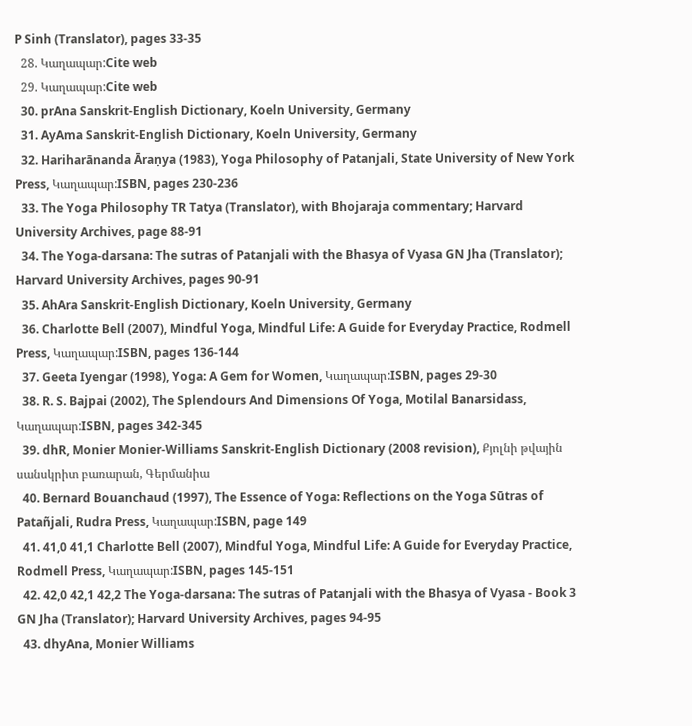P Sinh (Translator), pages 33-35
  28. Կաղապար:Cite web
  29. Կաղապար:Cite web
  30. prAna Sanskrit-English Dictionary, Koeln University, Germany
  31. AyAma Sanskrit-English Dictionary, Koeln University, Germany
  32. Hariharānanda Āraṇya (1983), Yoga Philosophy of Patanjali, State University of New York Press, Կաղապար:ISBN, pages 230-236
  33. The Yoga Philosophy TR Tatya (Translator), with Bhojaraja commentary; Harvard University Archives, page 88-91
  34. The Yoga-darsana: The sutras of Patanjali with the Bhasya of Vyasa GN Jha (Translator); Harvard University Archives, pages 90-91
  35. AhAra Sanskrit-English Dictionary, Koeln University, Germany
  36. Charlotte Bell (2007), Mindful Yoga, Mindful Life: A Guide for Everyday Practice, Rodmell Press, Կաղապար:ISBN, pages 136-144
  37. Geeta Iyengar (1998), Yoga: A Gem for Women, Կաղապար:ISBN, pages 29-30
  38. R. S. Bajpai (2002), The Splendours And Dimensions Of Yoga, Motilal Banarsidass, Կաղապար:ISBN, pages 342-345
  39. dhR, Monier Monier-Williams Sanskrit-English Dictionary (2008 revision), Քյոլնի թվային սանսկրիտ բառարան, Գերմանիա
  40. Bernard Bouanchaud (1997), The Essence of Yoga: Reflections on the Yoga Sūtras of Patañjali, Rudra Press, Կաղապար:ISBN, page 149
  41. 41,0 41,1 Charlotte Bell (2007), Mindful Yoga, Mindful Life: A Guide for Everyday Practice, Rodmell Press, Կաղապար:ISBN, pages 145-151
  42. 42,0 42,1 42,2 The Yoga-darsana: The sutras of Patanjali with the Bhasya of Vyasa - Book 3 GN Jha (Translator); Harvard University Archives, pages 94-95
  43. dhyAna, Monier Williams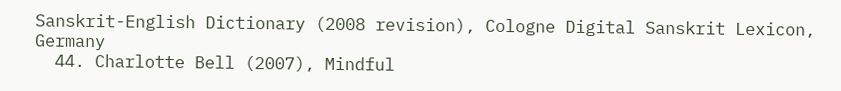Sanskrit-English Dictionary (2008 revision), Cologne Digital Sanskrit Lexicon, Germany
  44. Charlotte Bell (2007), Mindful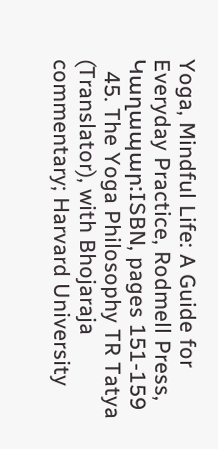Yoga, Mindful Life: A Guide for Everyday Practice, Rodmell Press, Կաղապար:ISBN, pages 151-159
  45. The Yoga Philosophy TR Tatya (Translator), with Bhojaraja commentary; Harvard University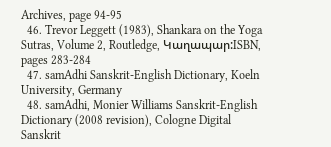Archives, page 94-95
  46. Trevor Leggett (1983), Shankara on the Yoga Sutras, Volume 2, Routledge, Կաղապար:ISBN, pages 283-284
  47. samAdhi Sanskrit-English Dictionary, Koeln University, Germany
  48. samAdhi, Monier Williams Sanskrit-English Dictionary (2008 revision), Cologne Digital Sanskrit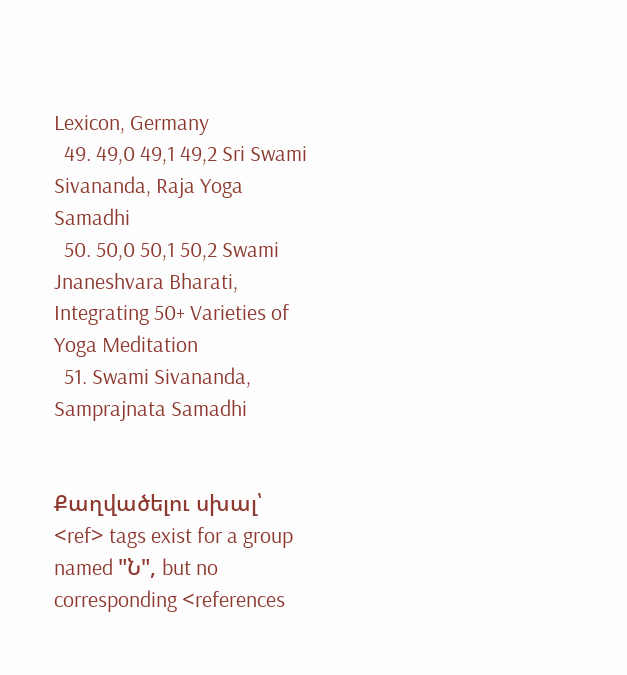Lexicon, Germany
  49. 49,0 49,1 49,2 Sri Swami Sivananda, Raja Yoga Samadhi
  50. 50,0 50,1 50,2 Swami Jnaneshvara Bharati, Integrating 50+ Varieties of Yoga Meditation
  51. Swami Sivananda, Samprajnata Samadhi


Քաղվածելու սխալ՝ <ref> tags exist for a group named "Ն", but no corresponding <references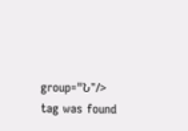group="Ն"/> tag was found